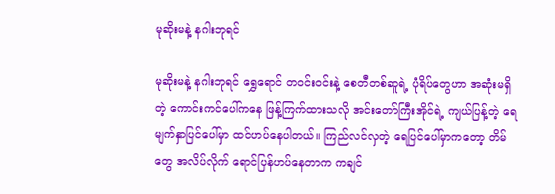မုဆိုးမနဲ့ နဂါးဘုရင်

မုဆိုးမနဲ့ နဂါးဘုရင် ရွှေရောင် တဝင်းဝင်းနဲ့ စေတီတစ်ဆူရဲ့ ပုံရိပ်တွေဟာ အဆုံးမရှိတဲ့ ကောင်းကင်ပေါ်ကနေ ဖြန့်ကြက်ထားသလို အင်းတော်ကြီးအိုင်ရဲ့ ကျယ်ပြန့်တဲ့ ရေမျက်နှာပြင်ပေါ်မှာ ထင်ဟပ်နေပါတယ်။ ကြည်လင်လှတဲ့ ရေပြင်ပေါ်မှာကတော့ တိမ်တွေ အလိပ်လိုက် ရောင်ပြန်ဟပ်နေတာက ကချင်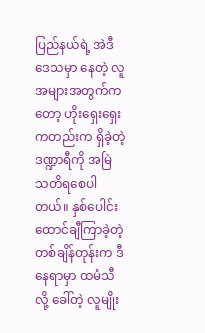ပြည်နယ်ရဲ့ အဲဒီဒေသမှာ နေတဲ့ လူအများအတွက်ကတော့ ဟိုးရှေးရှေး ကတည်းက ရှိခဲ့တဲ့ ဒဏ္ဍာရီကို အမြဲ သတိရစေပါတယ်။ နှစ်ပေါင်း ထောင်ချီကြာခဲ့တဲ့ တစ်ချိန်တုန်းက ဒီနေရာမှာ ထမံသီလို့ ခေါ်တဲ့ လူမျိုး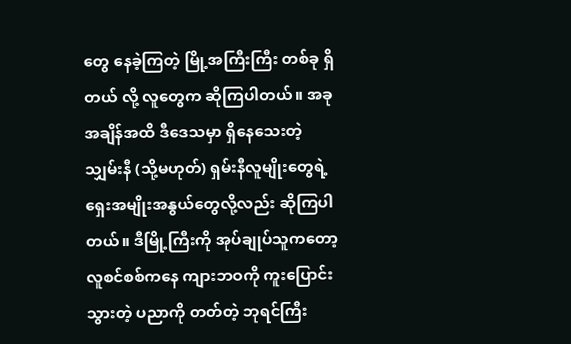တွေ နေခဲ့ကြတဲ့ မြို့အကြီးကြီး တစ်ခု ရှိတယ် လို့ လူတွေက ဆိုကြပါတယ်။ အခု အချိန်အထိ ဒီဒေသမှာ ရှိနေသေးတဲ့ သျှမ်းနီ (သို့မဟုတ်) ရှမ်းနီလူမျိုးတွေရဲ့ ရှေးအမျိုးအနွယ်တွေလို့လည်း ဆိုကြပါတယ်။ ဒီမြို့ကြီးကို အုပ်ချုပ်သူကတော့ လူစင်စစ်ကနေ ကျားဘဝကို ကူးပြောင်းသွားတဲ့ ပညာကို တတ်တဲ့ ဘုရင်ကြီး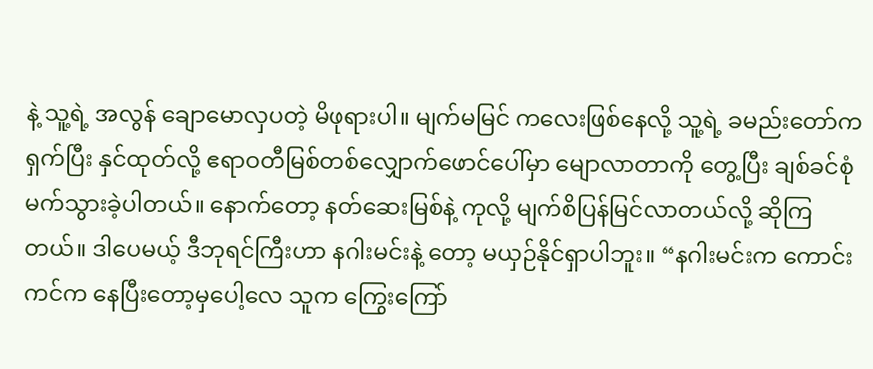နဲ့ သူ့ရဲ့ အလွန် ချောမောလှပတဲ့ မိဖုရားပါ။ မျက်မမြင် ကလေးဖြစ်နေလို့ သူ့ရဲ့ ခမည်းတော်က ရှက်ပြီး နှင်ထုတ်လို့ ဧရာဝတီမြစ်တစ်လျှောက်ဖောင်ပေါ်မှာ မျောလာတာကို တွေ့ပြီး ချစ်ခင်စုံမက်သွားခဲ့ပါတယ်။ နောက်တော့ နတ်ဆေးမြစ်နဲ့ ကုလို့ မျက်စိပြန်မြင်လာတယ်လို့ ဆိုကြတယ်။ ဒါပေမယ့် ဒီဘုရင်ကြီးဟာ နဂါးမင်းနဲ့ တော့ မယှဉ်နိုင်ရှာပါဘူး။ “နဂါးမင်းက ကောင်းကင်က နေပြီးတော့မှပေါ့လေ သူက ကြွေးကြော်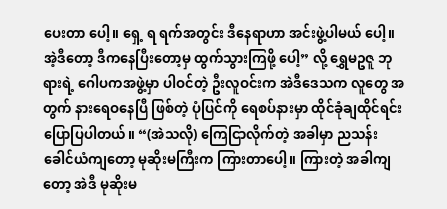ပေးတာ ပေါ့။ ရှေ့ ရ ရက်အတွင်း ဒီနေရာဟာ အင်းဖွဲ့ပါမယ် ပေါ့။ အဲ့ဒီတော့ ဒီကနေပြီးတော့မှ ထွက်သွားကြဖို့ ပေါ့” လို့ ရွှေမဥဇူ ဘုရားရဲ့ ဂေါပကအဖွဲ့မှာ ပါဝင်တဲ့ ဦးလူဝင်းက အဲဒီဒေသက လူတွေ အတွက် နားရေဝနေပြီ ဖြစ်တဲ့ ပုံပြင်ကို ရေစပ်နားမှာ ထိုင်ခုံချထိုင်ရင်း ပြောပြပါတယ်။ “(အဲသလို) ကြေငြာလိုက်တဲ့ အခါမှာ ညသန်းခေါင်ယံကျတော့ မုဆိုးမကြီးက ကြားတာပေါ့။ ကြားတဲ့ အခါကျတော့ အဲဒီ မုဆိုးမ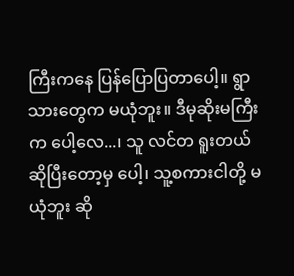ကြီးကနေ ပြန်ပြောပြတာပေါ့။ ရွာသားတွေက မယုံဘူး။ ဒီမုဆိုးမကြီးက ပေါ့လေ...၊ သူ လင်တ ရူးတယ် ဆိုပြီးတော့မှ ပေါ့၊ သူ့စကားငါတို့ မယုံဘူး ဆို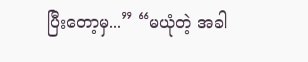ပြီးတော့မှ...” “မယုံတဲ့ အခါ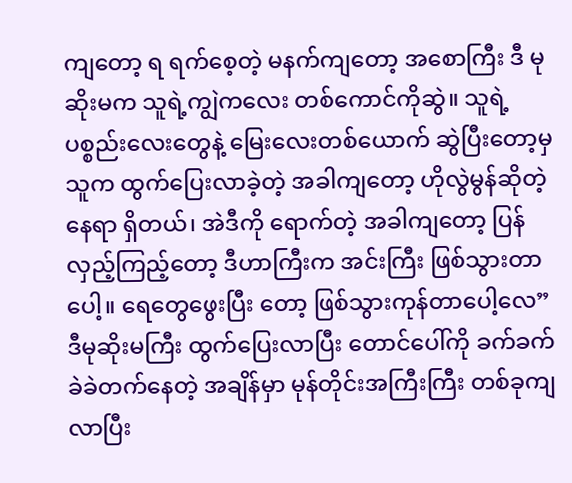ကျတော့ ရ ရက်စေ့တဲ့ မနက်ကျတော့ အစောကြီး ဒီ မုဆိုးမက သူရဲ့ကျွဲကလေး တစ်ကောင်ကိုဆွဲ။ သူရဲ့ ပစ္စည်းလေးတွေနဲ့ မြေးလေးတစ်ယောက် ဆွဲပြီးတော့မှ သူက ထွက်ပြေးလာခဲ့တဲ့ အခါကျတော့ ဟိုလွဲမွန်ဆိုတဲ့ နေရာ ရှိတယ်၊ အဲဒီကို ရောက်တဲ့ အခါကျတော့ ပြန်လှည့်ကြည့်တော့ ဒီဟာကြီးက အင်းကြီး ဖြစ်သွားတာပေါ့။ ရေတွေဖွေးပြီး တော့ ဖြစ်သွားကုန်တာပေါ့လေ” ဒီမုဆိုးမကြီး ထွက်ပြေးလာပြီး တောင်ပေါ်ကို ခက်ခက်ခဲခဲတက်နေတဲ့ အချိန်မှာ မုန်တိုင်းအကြီးကြီး တစ်ခုကျလာပြီး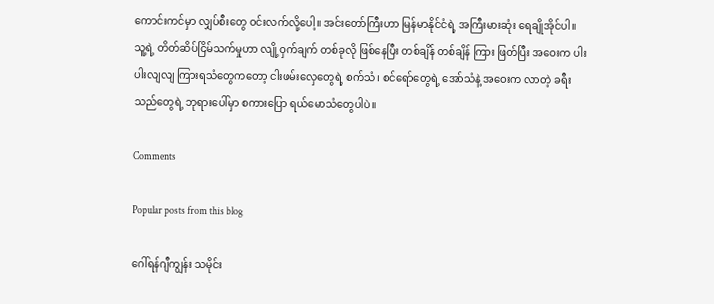ကောင်းကင်မှာ လျှပ်စီးတွေ ဝင်းလက်လို့ပေါ့။ အင်းတော်ကြီးဟာ မြန်မာနိုင်ငံရဲ့ အကြီးမားဆုံး ရေချိုအိုင်ပါ။ သူ့ရဲ့ တိတ်ဆိပ်ငြိမ်သက်မှုဟာ လျို့ဝှက်ချက် တစ်ခုလို ဖြစ်နေပြီး တစ်ချိန် တစ်ချိန် ကြား ဖြတ်ပြီး အဝေးက ပါးပါးလျလျ ကြားရသံတွေကတော့ ငါးဖမ်းလှေတွေရဲ့ စက်သံ၊ စင်ရော်တွေရဲ့ အော်သံနဲ့ အဝေးက လာတဲ့ ခရီးသည်တွေရဲ့ ဘုရားပေါ်မှာ စကားပြော ရယ်မောသံတွေပါပဲ။

Comments

Popular posts from this blog

ဂေါ်ရန်ဂျီကျွန်း သမိုင်း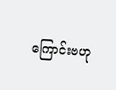ကြောင်းဗဟု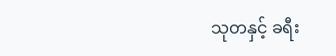သုတနှင့် ခရီး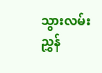သွားလမ်းညွှန်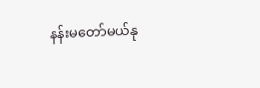နန်းမတော်မယ်နု